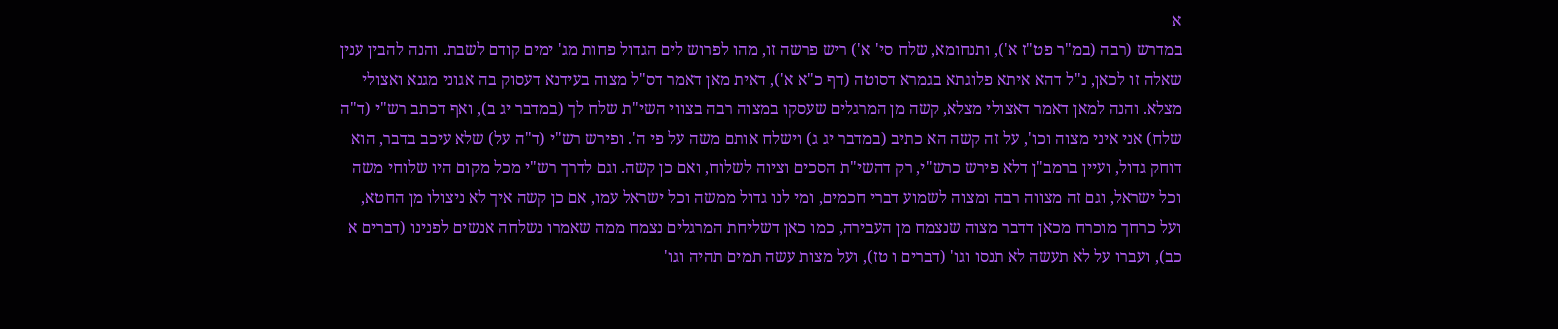א
במדרש (רבה (במ"ר פט"ז א'), ותנחומא, שלח סי' א') ריש פרשה זו, מהו לפרוש לים הגדול פחות מג' ימים קודם לשבת. והנה להבין ענין שאלה זו לכאן, נ"ל דהא איתא פלוגתא בגמרא דסוטה (דף כ"א א'), דאית מאן דאמר דס"ל מצוה בעידנא דעסוק בה אגוני מגנא ואצולי מצלא. והנה למאן דאמר דאצולי מצלא, קשה מן המרגלים שעסקו במצוה רבה בצווי השי"ת שלח לך (במדבר יג ב), ואף דכתב רש"י (ד"ה שלח) אני איני מצוה וכו', על זה קשה הא כתיב (במדבר יג ג) וישלח אותם משה על פי ה'. ופירש רש"י (ד"ה על) שלא עיכב בדבר, הוא דוחק גדול, ועיין ברמב"ן דלא פירש כרש"י, רק דהשי"ת הסכים וציוה לשלוח, ואם כן קשה. וגם לדרך רש"י מכל מקום היו שלוחי משה וכל ישראל, וגם זה מצווה רבה ומצוה לשמוע דברי חכמים, ומי לנו גדול ממשה וכל ישראל עמו, אם כן קשה איך לא ניצולו מן החטא, ועל כרחך מוכרח מכאן דדבר מצוה שנצמח מן העבירה, כמו כאן דשליחת המרגלים נצמח ממה שאמרו נשלחה אנשים לפנינו (דברים א כב), ועברו על לא תעשה לא תנסו וגו' (דברים ו טז), ועל מצות עשה תמים תהיה וגו'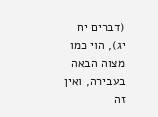(דברים יח יג), הוי כמו מצוה הבאה בעבירה, ואין זה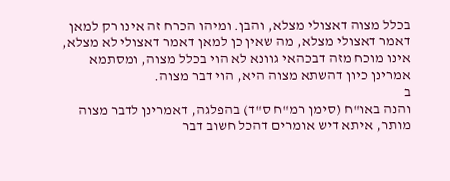בכלל מצוה דאצולי מצלא, והבן. ומיהו הכרח זה אינו רק למאן דאמר דאצולי מצלא, מה שאין כן למאן דאמר דאצולי לא מצלא, אינו מוכח מזה דבכהאי גוונא לא הוי בכלל מצוה, ומסתמא אמרינן כיון דהשתא מצוה היא, הוי דבר מצוה.
ב
והנה באו"ח (סימן רמ"ח ס"ד) בהפלגה, דאמרינן לדבר מצוה מותר, איתא דיש אומרים דהכל חשוב דבר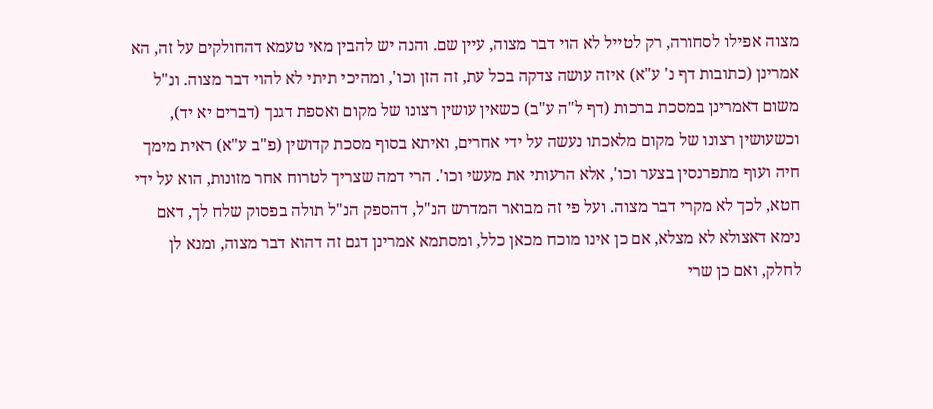מצוה אפילו לסחורה, רק לטייל לא הוי דבר מצוה, עיין שם. והנה יש להבין מאי טעמא דהחולקים על זה, הא אמרינן (כתובות דף נ' ע"א) איזה עושה צדקה בכל עת, זה הזן וכו', ומהיכי תיתי לא להוי דבר מצוה. ונ"ל משום דאמרינן במסכת ברכות (דף ל"ה ע"ב) כשאין עושין רצונו של מקום ואספת דגנך (דברים יא יד), וכשעושין רצונו של מקום מלאכתו נעשה על ידי אחרים, ואיתא בסוף מסכת קדושין (פ"ב ע"א) ראית מימך חיה ועוף מתפרנסין בצער וכו', אלא הרעותי את מעשי וכו'. הרי דמה שצריך לטרוח אחר מזונות, הוא על ידי חטא, לכך לא מקרי דבר מצוה. ועל פי זה מבואר המדרש הנ"ל, דהספק הנ"ל תולה בפסוק שלח לך, דאם נימא דאצולא לא מצלא, אם כן אינו מוכח מכאן כלל, ומסתמא אמרינן דגם זה דהוא דבר מצוה, ומנא לן לחלק, ואם כן שרי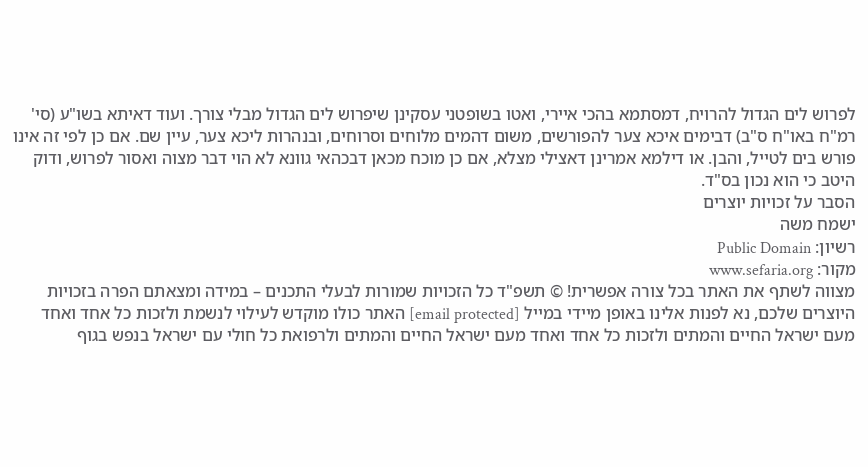לפרוש לים הגדול להרויח, דמסתמא בהכי איירי, ואטו בשופטני עסקינן שיפרוש לים הגדול מבלי צורך. ועוד דאיתא בשו"ע (סי' רמ"ח באו"ח ס"ב) דבימים איכא צער להפורשים, משום דהמים מלוחים וסרוחים, ובנהרות ליכא צער, עיין שם. אם כן לפי זה אינו פורש בים לטייל, והבן. או דילמא אמרינן דאצילי מצלא, אם כן מוכח מכאן דבכהאי גוונא לא הוי דבר מצוה ואסור לפרוש, ודוק היטב כי הוא נכון בס"ד.
הסבר על זכויות יוצרים
ישמח משה
רשיון: Public Domain
מקור: www.sefaria.org
מצווה לשתף את האתר בכל צורה אפשרית! © תשפ"ד כל הזכויות שמורות לבעלי התכנים – במידה ומצאתם הפרה בזכויות היוצרים שלכם, נא לפנות אלינו באופן מיידי במייל [email protected] האתר כולו מוקדש לעילוי לנשמת ולזכות כל אחד ואחד מעם ישראל החיים והמתים ולזכות כל אחד ואחד מעם ישראל החיים והמתים ולרפואת כל חולי עם ישראל בנפש בגוף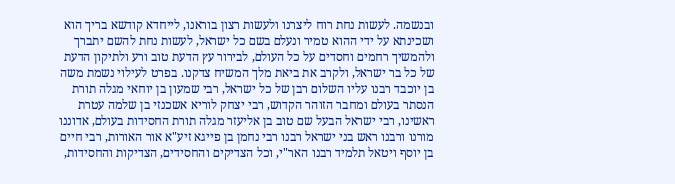ובנשמה. לעשות נחת רוח ליצרנו ולעשות רצון בוראנו, לייחדא קודשא בריך הוא ושכינתא על ידי ההוא טמיר ונעלם בשם כל ישראל, לעשות נחת להשם יתברך ולהמשיך רחמים וחסדים על כל העולם, לבירור עץ הדעת טוב ורע ולתיקון הדעת של כל בר ישראל, ולקרב את ביאת מלך המשיח צדקנו. בפרט לעילוי נשמת משה בן יוכבד רבנו עליו השלום רבן של כל ישראל, רבי שמעון בן יוחאי מגלה תורת הנסתר בעולם ומחבר הזוהר הקדוש, רבי יצחק לוריא אשכנזי בן שלמה עטרת ראשינו, רבי ישראל הבעל שם טוב בן אליעזר מגלה תורת החסידות בעולם, אדוננו מורנו ורבנו ראש בני ישראל רבנו רבי נחמן בן פייגא זיע"א אור האורות, רבי חיים בן יוסף ויטאל תלמיד רבנו האר"י, וכל הצדיקים והחסידים, הצדיקות והחסידות,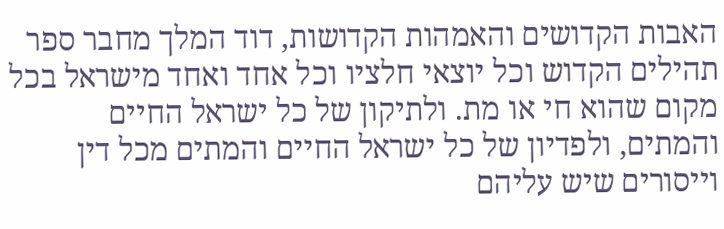האבות הקדושים והאמהות הקדושות, דוד המלך מחבר ספר תהילים הקדוש וכל יוצאי חלציו וכל אחד ואחד מישראל בכל מקום שהוא חי או מת. ולתיקון של כל ישראל החיים והמתים, ולפדיון של כל ישראל החיים והמתים מכל דין וייסורים שיש עליהם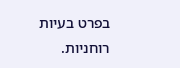בפרט בעיות רוחניות.